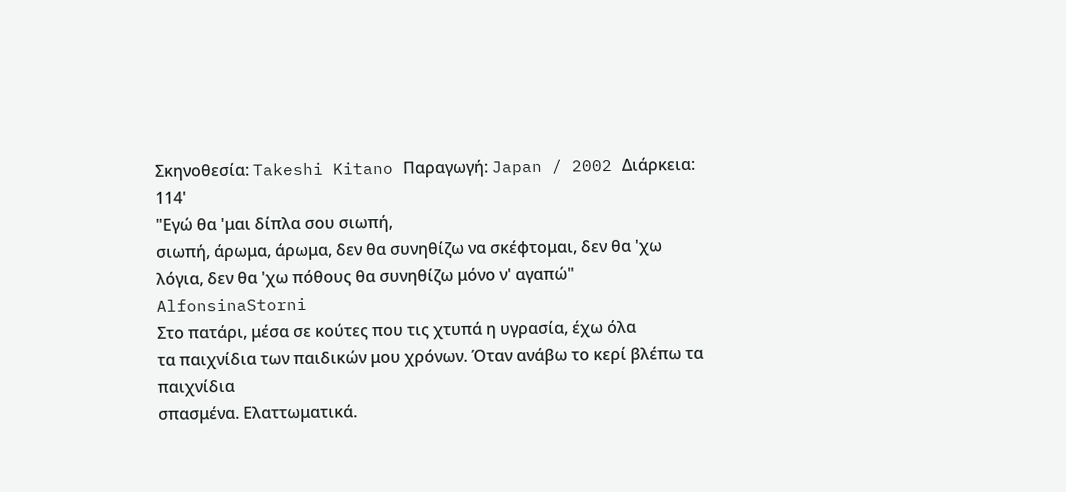Σκηνοθεσία: Takeshi Kitano Παραγωγή: Japan / 2002 Διάρκεια: 114'
"Εγώ θα 'μαι δίπλα σου σιωπή,
σιωπή, άρωμα, άρωμα, δεν θα συνηθίζω να σκέφτομαι, δεν θα 'χω λόγια, δεν θα 'χω πόθους θα συνηθίζω μόνο ν' αγαπώ" AlfonsinaStorni
Στο πατάρι, μέσα σε κούτες που τις χτυπά η υγρασία, έχω όλα
τα παιχνίδια των παιδικών μου χρόνων. Όταν ανάβω το κερί βλέπω τα παιχνίδια
σπασμένα. Ελαττωματικά.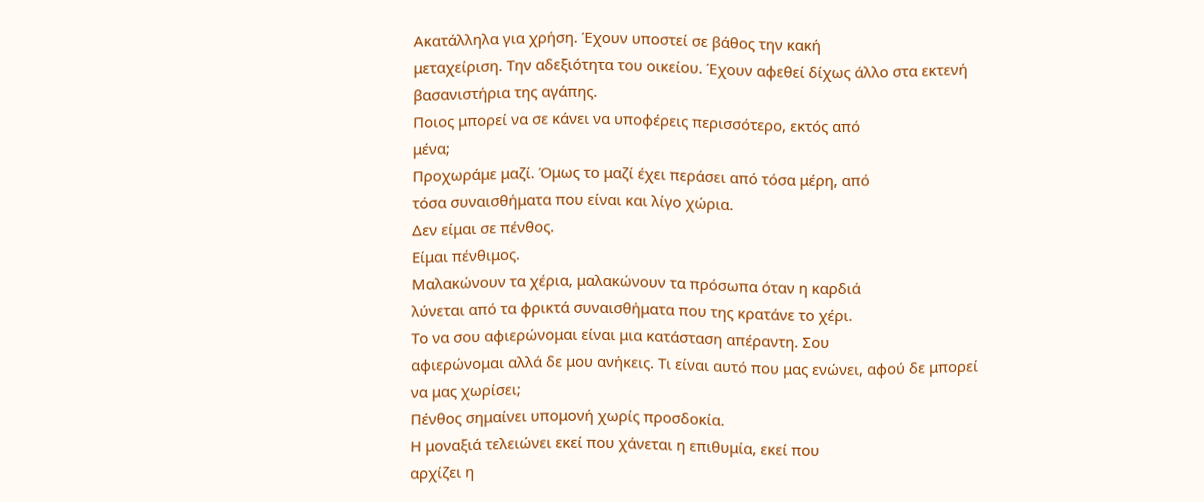Ακατάλληλα για χρήση. Έχουν υποστεί σε βάθος την κακή
μεταχείριση. Την αδεξιότητα του οικείου. Έχουν αφεθεί δίχως άλλο στα εκτενή
βασανιστήρια της αγάπης.
Ποιος μπορεί να σε κάνει να υποφέρεις περισσότερο, εκτός από
μένα;
Προχωράμε μαζί. Όμως το μαζί έχει περάσει από τόσα μέρη, από
τόσα συναισθήματα που είναι και λίγο χώρια.
Δεν είμαι σε πένθος.
Είμαι πένθιμος.
Μαλακώνουν τα χέρια, μαλακώνουν τα πρόσωπα όταν η καρδιά
λύνεται από τα φρικτά συναισθήματα που της κρατάνε το χέρι.
Το να σου αφιερώνομαι είναι μια κατάσταση απέραντη. Σου
αφιερώνομαι αλλά δε μου ανήκεις. Τι είναι αυτό που μας ενώνει, αφού δε μπορεί
να μας χωρίσει;
Πένθος σημαίνει υπομονή χωρίς προσδοκία.
Η μοναξιά τελειώνει εκεί που χάνεται η επιθυμία, εκεί που
αρχίζει η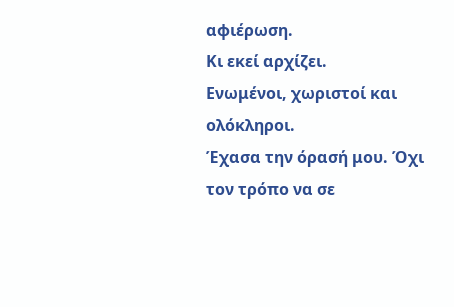αφιέρωση.
Κι εκεί αρχίζει.
Ενωμένοι, χωριστοί και ολόκληροι.
Έχασα την όρασή μου. Όχι τον τρόπο να σε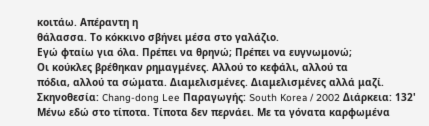κοιτάω. Απέραντη η
θάλασσα. Το κόκκινο σβήνει μέσα στο γαλάζιο.
Εγώ φταίω για όλα. Πρέπει να θρηνώ; Πρέπει να ευγνωμονώ;
Οι κούκλες βρέθηκαν ρημαγμένες. Αλλού το κεφάλι, αλλού τα
πόδια, αλλού τα σώματα. Διαμελισμένες. Διαμελισμένες αλλά μαζί.
Σκηνοθεσία: Chang-dong Lee Παραγωγής: South Korea / 2002 Διάρκεια: 132'
Μένω εδώ στο τίποτα. Τίποτα δεν περνάει. Με τα γόνατα καρφωμένα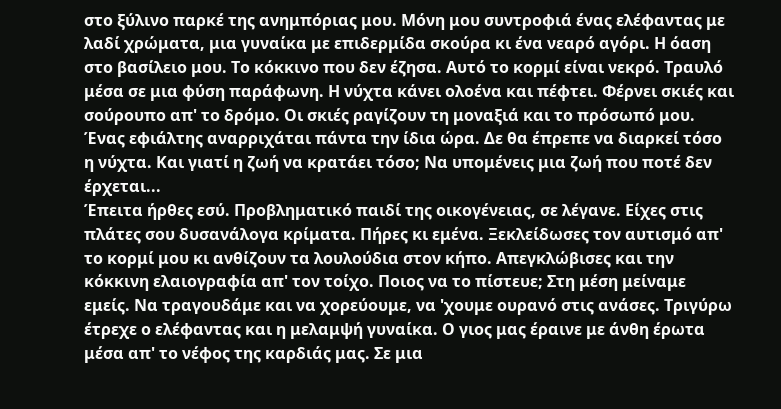στο ξύλινο παρκέ της ανημπόριας μου. Μόνη μου συντροφιά ένας ελέφαντας με λαδί χρώματα, μια γυναίκα με επιδερμίδα σκούρα κι ένα νεαρό αγόρι. Η όαση στο βασίλειο μου. Το κόκκινο που δεν έζησα. Αυτό το κορμί είναι νεκρό. Τραυλό μέσα σε μια φύση παράφωνη. Η νύχτα κάνει ολοένα και πέφτει. Φέρνει σκιές και σούρουπο απ' το δρόμο. Οι σκιές ραγίζουν τη μοναξιά και το πρόσωπό μου. Ένας εφιάλτης αναρριχάται πάντα την ίδια ώρα. Δε θα έπρεπε να διαρκεί τόσο η νύχτα. Και γιατί η ζωή να κρατάει τόσο; Να υπομένεις μια ζωή που ποτέ δεν έρχεται...
Έπειτα ήρθες εσύ. Προβληματικό παιδί της οικογένειας, σε λέγανε. Είχες στις πλάτες σου δυσανάλογα κρίματα. Πήρες κι εμένα. Ξεκλείδωσες τον αυτισμό απ' το κορμί μου κι ανθίζουν τα λουλούδια στον κήπο. Απεγκλώβισες και την κόκκινη ελαιογραφία απ' τον τοίχο. Ποιος να το πίστευε; Στη μέση μείναμε εμείς. Να τραγουδάμε και να χορεύουμε, να 'χουμε ουρανό στις ανάσες. Τριγύρω έτρεχε ο ελέφαντας και η μελαμψή γυναίκα. Ο γιος μας έραινε με άνθη έρωτα μέσα απ' το νέφος της καρδιάς μας. Σε μια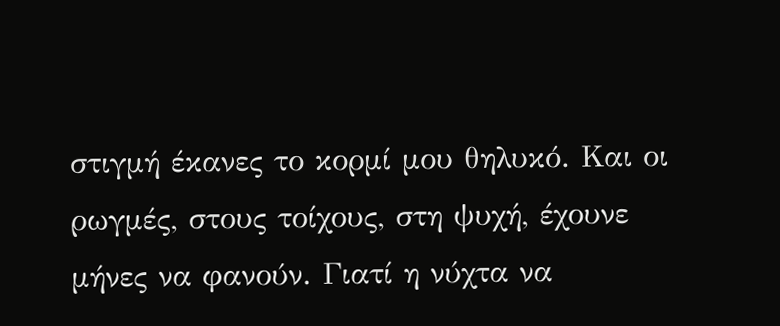στιγμή έκανες το κορμί μου θηλυκό. Και οι ρωγμές, στους τοίχους, στη ψυχή, έχουνε μήνες να φανούν. Γιατί η νύχτα να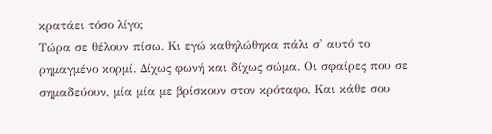κρατάει τόσο λίγο;
Τώρα σε θέλουν πίσω. Κι εγώ καθηλώθηκα πάλι σ' αυτό το ρημαγμένο κορμί. Δίχως φωνή και δίχως σώμα. Οι σφαίρες που σε σημαδεύουν, μία μία με βρίσκουν στον κρόταφο. Και κάθε σου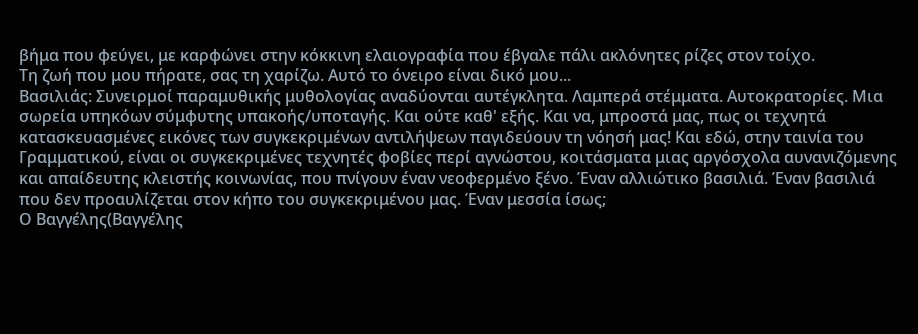βήμα που φεύγει, με καρφώνει στην κόκκινη ελαιογραφία που έβγαλε πάλι ακλόνητες ρίζες στον τοίχο.
Τη ζωή που μου πήρατε, σας τη χαρίζω. Αυτό το όνειρο είναι δικό μου...
Βασιλιάς: Συνειρμοί παραμυθικής μυθολογίας αναδύονται αυτέγκλητα. Λαμπερά στέμματα. Αυτοκρατορίες. Μια σωρεία υπηκόων σύμφυτης υπακοής/υποταγής. Και ούτε καθ' εξής. Και να, μπροστά μας, πως οι τεχνητά κατασκευασμένες εικόνες των συγκεκριμένων αντιλήψεων παγιδεύουν τη νόησή μας! Και εδώ, στην ταινία του Γραμματικού, είναι οι συγκεκριμένες τεχνητές φοβίες περί αγνώστου, κοιτάσματα μιας αργόσχολα αυνανιζόμενης και απαίδευτης κλειστής κοινωνίας, που πνίγουν έναν νεοφερμένο ξένο. Έναν αλλιώτικο βασιλιά. Έναν βασιλιά που δεν προαυλίζεται στον κήπο του συγκεκριμένου μας. Έναν μεσσία ίσως;
Ο Βαγγέλης(Βαγγέλης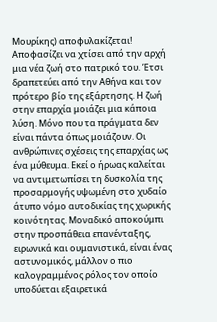Μουρίκης) αποφυλακίζεται! Αποφασίζει να χτίσει από την αρχή μια νέα ζωή στο πατρικό του. Έτσι δραπετεύει από την Αθήνα και τον πρότερο βίο της εξάρτησης. Η ζωή στην επαρχία μοιάζει μια κάποια λύση. Μόνο που τα πράγματα δεν είναι πάντα όπως μοιάζουν. Οι ανθρώπινες σχέσεις της επαρχίας ως ένα μύθευμα. Εκεί ο ήρωας καλείται να αντιμετωπίσει τη δυσκολία της προσαρμογής υψωμένη στο χυδαίο άτυπο νόμο αυτοδικίας της χωρικής κοινότητας. Μοναδικό αποκούμπι στην προσπάθεια επανένταξης, ειρωνικά και ουμανιστικά, είναι ένας αστυνομικός, μάλλον ο πιο καλογραμμένος ρόλος τον οποίο υποδύεται εξαιρετικά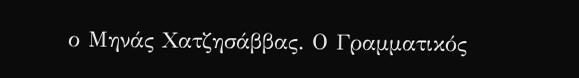ο Μηνάς Χατζησάββας. Ο Γραμματικός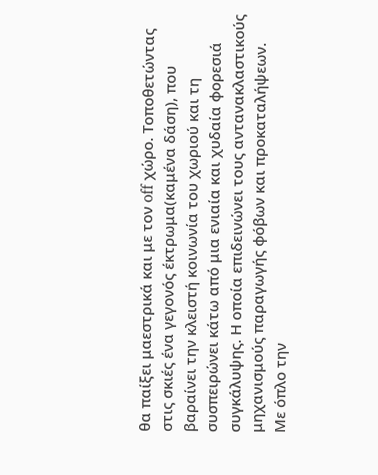θα παίξει μαεστρικά και με τον off χώρο. Τοποθετώντας στις σκιές ένα γεγονός έκτρωμα(καμένα δάση), που βαραίνει την κλειστή κοινωνία του χωριού και τη συσπειρώνει κάτω από μια ενιαία και χυδαία φορεσιά συγκάλυψης. Η οποία επιδεινώνει τους αντανακλαστικούς μηχανισμούς παραγωγής φόβων και προκαταλήψεων.
Με όπλο την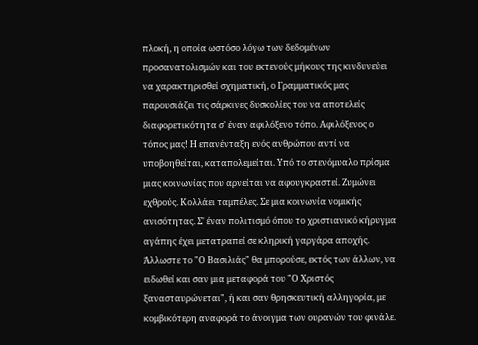πλοκή, η οποία ωστόσο λόγω των δεδομένων προσανατολισμών και του εκτενούς μήκους της κινδυνεύει να χαρακτηρισθεί σχηματική, ο Γραμματικός μας παρουσιάζει τις σάρκινες δυσκολίες του να αποτελείς διαφορετικότητα σ' έναν αφιλόξενο τόπο. Αφιλόξενος ο τόπος μας! Η επανένταξη ενός ανθρώπου αντί να υποβοηθείται, καταπολεμείται. Υπό το στενόμυαλο πρίσμα μιας κοινωνίας που αρνείται να αφουγκραστεί. Ζυμώνει εχθρούς. Κολλάει ταμπέλες. Σε μια κοινωνία νομικής ανισότητας. Σ' έναν πολιτισμό όπου το χριστιανικό κήρυγμα αγάπης έχει μετατραπεί σε κληρική γαργάρα αποχής. Άλλωστε το "Ο Βασιλιάς" θα μπορούσε, εκτός των άλλων, να ειδωθεί και σαν μια μεταφορά του "Ο Χριστός ξανασταυρώνεται", ή και σαν θρησκευτική αλληγορία, με κομβικότερη αναφορά το άνοιγμα των ουρανών του φινάλε.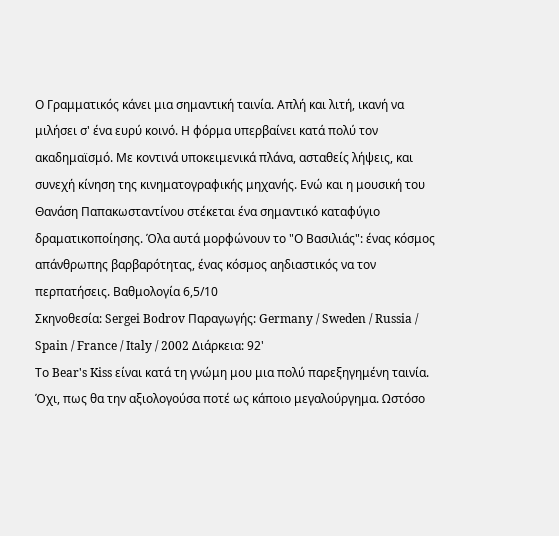Ο Γραμματικός κάνει μια σημαντική ταινία. Απλή και λιτή, ικανή να μιλήσει σ' ένα ευρύ κοινό. Η φόρμα υπερβαίνει κατά πολύ τον ακαδημαϊσμό. Με κοντινά υποκειμενικά πλάνα, ασταθείς λήψεις, και συνεχή κίνηση της κινηματογραφικής μηχανής. Ενώ και η μουσική του Θανάση Παπακωσταντίνου στέκεται ένα σημαντικό καταφύγιο δραματικοποίησης. Όλα αυτά μορφώνουν το "Ο Βασιλιάς": ένας κόσμος απάνθρωπης βαρβαρότητας, ένας κόσμος αηδιαστικός να τον περπατήσεις. Βαθμολογία 6,5/10
Σκηνοθεσία: Sergei Bodrov Παραγωγής: Germany / Sweden / Russia / Spain / France / Italy / 2002 Διάρκεια: 92'
Το Bear's Kiss είναι κατά τη γνώμη μου μια πολύ παρεξηγημένη ταινία. Όχι, πως θα την αξιολογούσα ποτέ ως κάποιο μεγαλούργημα. Ωστόσο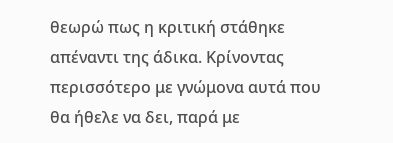θεωρώ πως η κριτική στάθηκε απέναντι της άδικα. Κρίνοντας περισσότερο με γνώμονα αυτά που θα ήθελε να δει, παρά με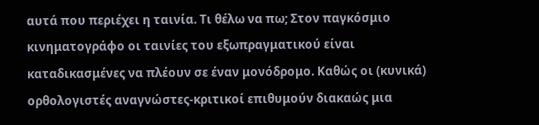αυτά που περιέχει η ταινία. Τι θέλω να πω; Στον παγκόσμιο κινηματογράφο οι ταινίες του εξωπραγματικού είναι καταδικασμένες να πλέουν σε έναν μονόδρομο. Καθώς οι (κυνικά) ορθολογιστές αναγνώστες-κριτικοί επιθυμούν διακαώς μια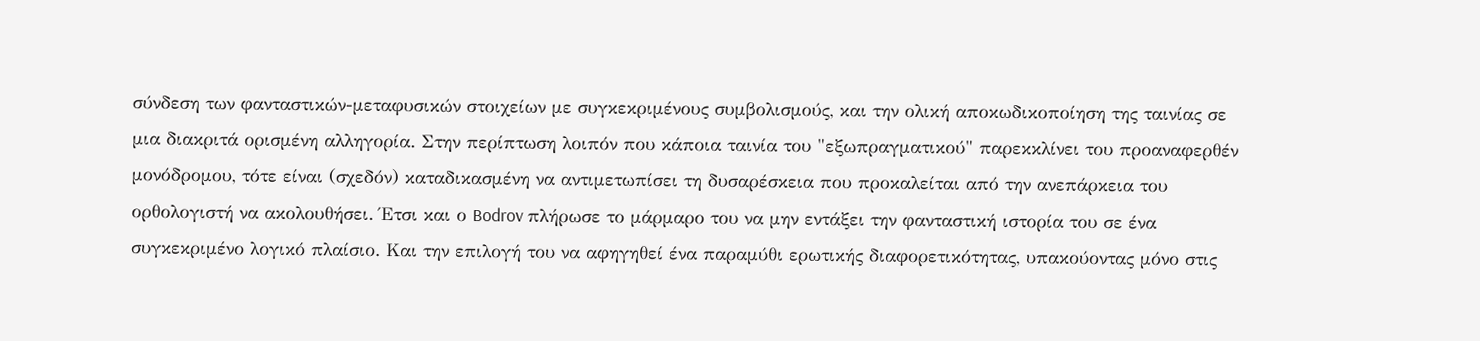σύνδεση των φανταστικών-μεταφυσικών στοιχείων με συγκεκριμένους συμβολισμούς, και την ολική αποκωδικοποίηση της ταινίας σε μια διακριτά ορισμένη αλληγορία. Στην περίπτωση λοιπόν που κάποια ταινία του "εξωπραγματικού" παρεκκλίνει του προαναφερθέν μονόδρομου, τότε είναι (σχεδόν) καταδικασμένη να αντιμετωπίσει τη δυσαρέσκεια που προκαλείται από την ανεπάρκεια του ορθολογιστή να ακολουθήσει. Έτσι και ο Bodrov πλήρωσε το μάρμαρο του να μην εντάξει την φανταστική ιστορία του σε ένα συγκεκριμένο λογικό πλαίσιο. Και την επιλογή του να αφηγηθεί ένα παραμύθι ερωτικής διαφορετικότητας, υπακούοντας μόνο στις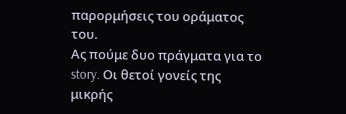παρορμήσεις του οράματος του.
Ας πούμε δυο πράγματα για το story. Οι θετοί γονείς της μικρής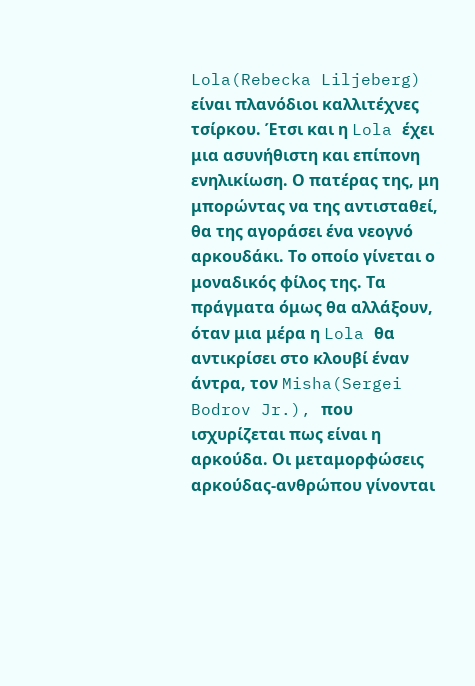Lola(Rebecka Liljeberg) είναι πλανόδιοι καλλιτέχνες τσίρκου. Έτσι και η Lola έχει μια ασυνήθιστη και επίπονη ενηλικίωση. Ο πατέρας της, μη μπορώντας να της αντισταθεί, θα της αγοράσει ένα νεογνό αρκουδάκι. Το οποίο γίνεται ο μοναδικός φίλος της. Τα πράγματα όμως θα αλλάξουν, όταν μια μέρα η Lola θα αντικρίσει στο κλουβί έναν άντρα, τον Misha(Sergei Bodrov Jr.), που ισχυρίζεται πως είναι η αρκούδα. Οι μεταμορφώσεις αρκούδας-ανθρώπου γίνονται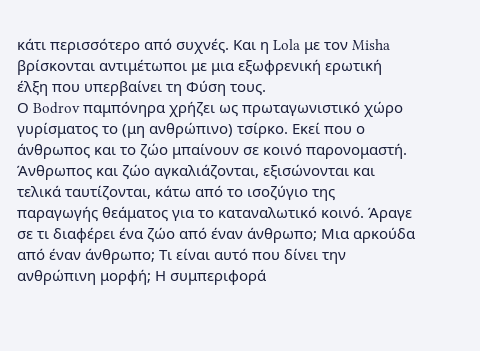κάτι περισσότερο από συχνές. Και η Lola με τον Misha βρίσκονται αντιμέτωποι με μια εξωφρενική ερωτική έλξη που υπερβαίνει τη Φύση τους.
Ο Bodrov παμπόνηρα χρήζει ως πρωταγωνιστικό χώρο γυρίσματος το (μη ανθρώπινο) τσίρκο. Εκεί που ο άνθρωπος και το ζώο μπαίνουν σε κοινό παρονομαστή. Άνθρωπος και ζώο αγκαλιάζονται, εξισώνονται και τελικά ταυτίζονται, κάτω από το ισοζύγιο της παραγωγής θεάματος για το καταναλωτικό κοινό. Άραγε σε τι διαφέρει ένα ζώο από έναν άνθρωπο; Μια αρκούδα από έναν άνθρωπο; Τι είναι αυτό που δίνει την ανθρώπινη μορφή; Η συμπεριφορά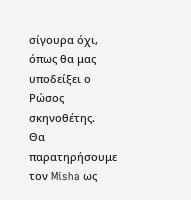σίγουρα όχι, όπως θα μας υποδείξει ο Ρώσος σκηνοθέτης.
Θα παρατηρήσουμε τον Misha ως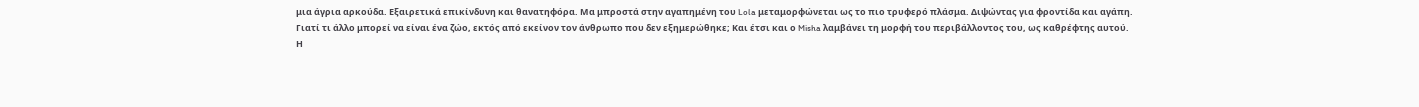μια άγρια αρκούδα. Εξαιρετικά επικίνδυνη και θανατηφόρα. Μα μπροστά στην αγαπημένη του Lola μεταμορφώνεται ως το πιο τρυφερό πλάσμα. Διψώντας για φροντίδα και αγάπη. Γιατί τι άλλο μπορεί να είναι ένα ζώο, εκτός από εκείνον τον άνθρωπο που δεν εξημερώθηκε; Και έτσι και ο Misha λαμβάνει τη μορφή του περιβάλλοντος του, ως καθρέφτης αυτού.
Η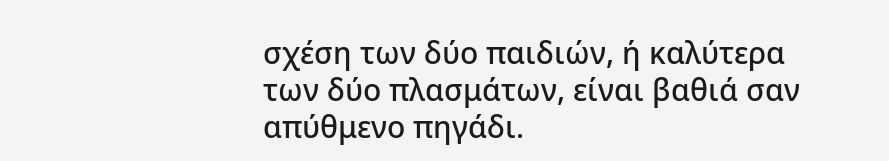σχέση των δύο παιδιών, ή καλύτερα των δύο πλασμάτων, είναι βαθιά σαν απύθμενο πηγάδι.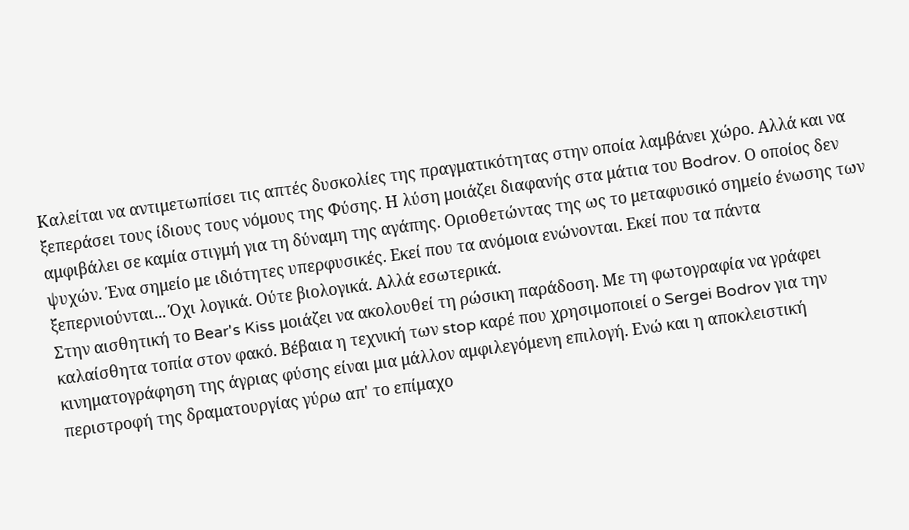Καλείται να αντιμετωπίσει τις απτές δυσκολίες της πραγματικότητας στην οποία λαμβάνει χώρο. Αλλά και να ξεπεράσει τους ίδιους τους νόμους της Φύσης. Η λύση μοιάζει διαφανής στα μάτια του Bodrov. Ο οποίος δεν αμφιβάλει σε καμία στιγμή για τη δύναμη της αγάπης. Οριοθετώντας της ως το μεταφυσικό σημείο ένωσης των ψυχών. Ένα σημείο με ιδιότητες υπερφυσικές. Εκεί που τα ανόμοια ενώνονται. Εκεί που τα πάντα ξεπερνιούνται... Όχι λογικά. Ούτε βιολογικά. Αλλά εσωτερικά.
Στην αισθητική το Bear's Kiss μοιάζει να ακολουθεί τη ρώσικη παράδοση. Με τη φωτογραφία να γράφει καλαίσθητα τοπία στον φακό. Βέβαια η τεχνική των stop καρέ που χρησιμοποιεί ο Sergei Bodrov για την κινηματογράφηση της άγριας φύσης είναι μια μάλλον αμφιλεγόμενη επιλογή. Ενώ και η αποκλειστική περιστροφή της δραματουργίας γύρω απ' το επίμαχο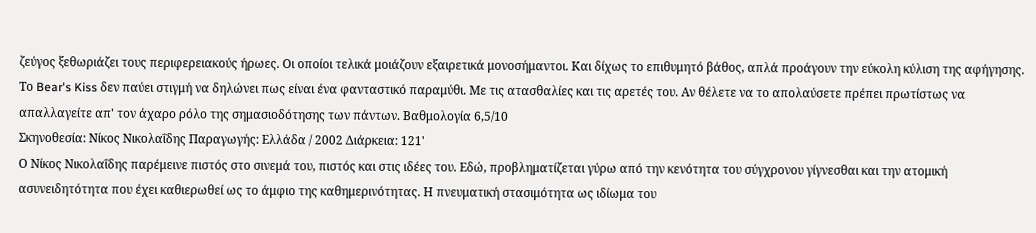ζεύγος ξεθωριάζει τους περιφερειακούς ήρωες. Οι οποίοι τελικά μοιάζουν εξαιρετικά μονοσήμαντοι. Και δίχως το επιθυμητό βάθος, απλά προάγουν την εύκολη κύλιση της αφήγησης. Το Bear's Kiss δεν παύει στιγμή να δηλώνει πως είναι ένα φανταστικό παραμύθι. Με τις ατασθαλίες και τις αρετές του. Αν θέλετε να το απολαύσετε πρέπει πρωτίστως να απαλλαγείτε απ' τον άχαρο ρόλο της σημασιοδότησης των πάντων. Βαθμολογία 6,5/10
Σκηνοθεσία: Νίκος Νικολαΐδης Παραγωγής: Ελλάδα / 2002 Διάρκεια: 121'
Ο Νίκος Νικολαΐδης παρέμεινε πιστός στο σινεμά του, πιστός και στις ιδέες του. Εδώ, προβληματίζεται γύρω από την κενότητα του σύγχρονου γίγνεσθαι και την ατομική ασυνειδητότητα που έχει καθιερωθεί ως το άμφιο της καθημερινότητας. Η πνευματική στασιμότητα ως ιδίωμα του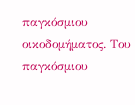παγκόσμιου οικοδομήματος. Του παγκόσμιου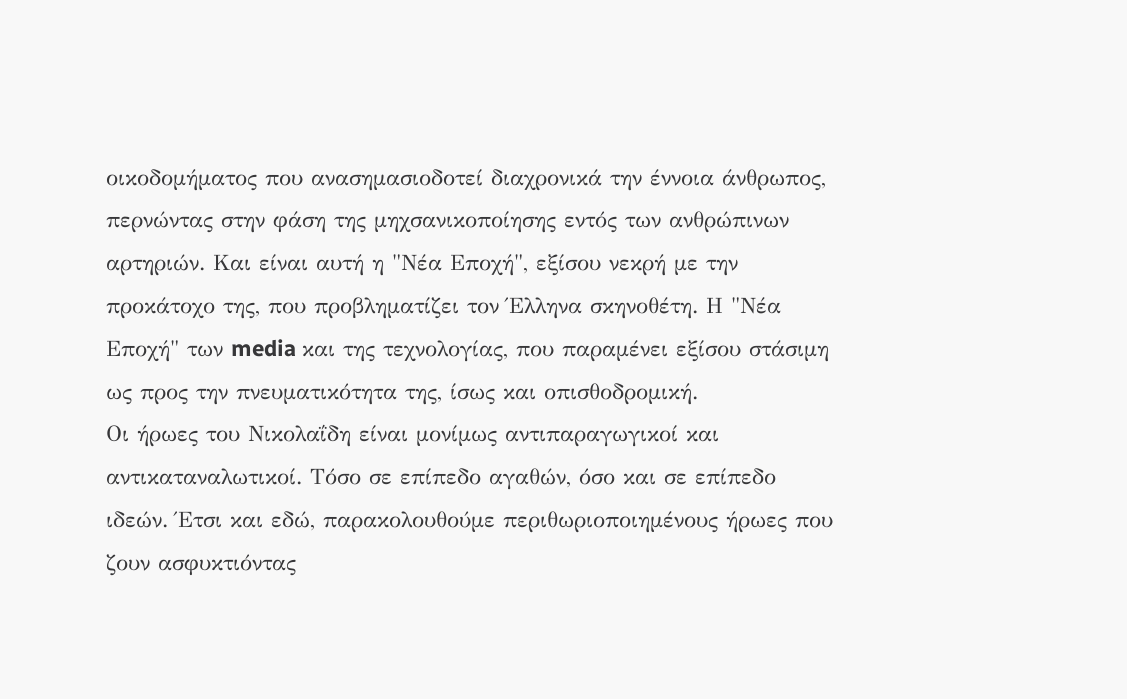οικοδομήματος που ανασημασιοδοτεί διαχρονικά την έννοια άνθρωπος, περνώντας στην φάση της μηχσανικοποίησης εντός των ανθρώπινων αρτηριών. Και είναι αυτή η "Νέα Εποχή", εξίσου νεκρή με την προκάτοχο της, που προβληματίζει τον Έλληνα σκηνοθέτη. Η "Νέα Εποχή" των media και της τεχνολογίας, που παραμένει εξίσου στάσιμη ως προς την πνευματικότητα της, ίσως και οπισθοδρομική.
Οι ήρωες του Νικολαΐδη είναι μονίμως αντιπαραγωγικοί και αντικαταναλωτικοί. Τόσο σε επίπεδο αγαθών, όσο και σε επίπεδο ιδεών. Έτσι και εδώ, παρακολουθούμε περιθωριοποιημένους ήρωες που ζουν ασφυκτιόντας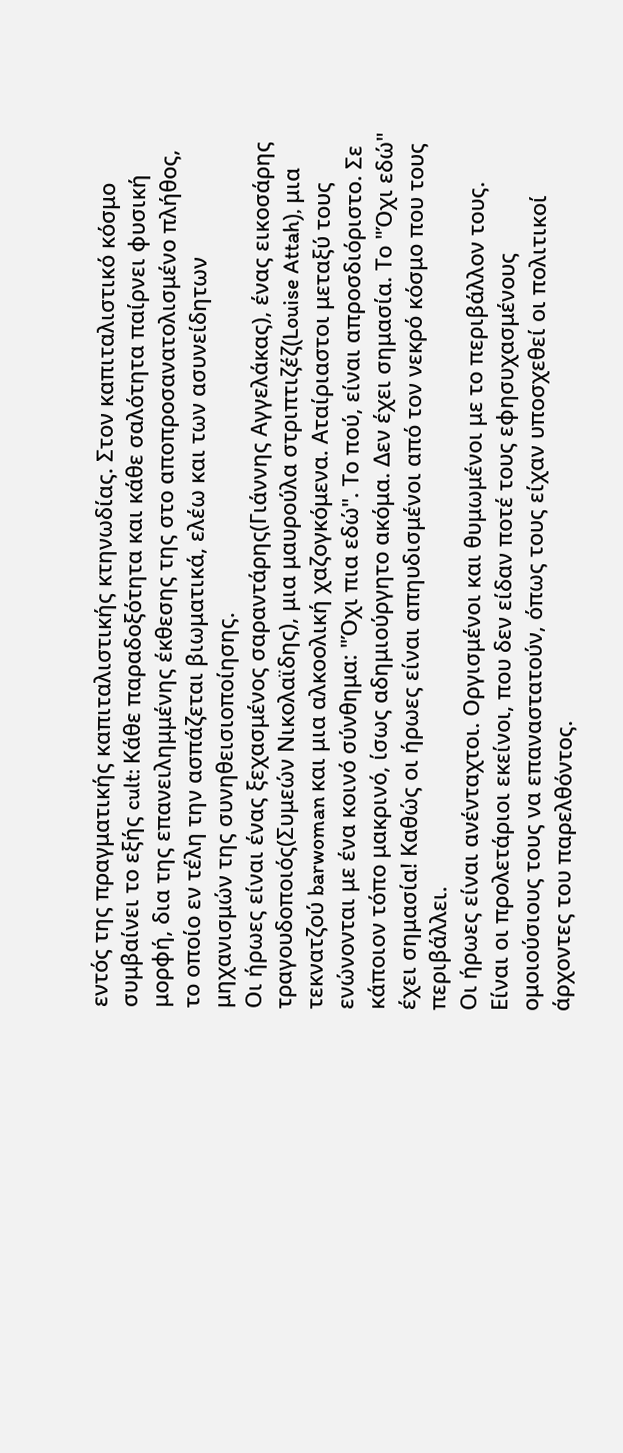εντός της πραγματικής καπιταλιστικής κτηνωδίας. Στον καπιταλιστικό κόσμο συμβαίνει το εξής cult: Κάθε παραδοξότητα και κάθε σαλότητα παίρνει φυσική μορφή, δια της επανειλημμένης έκθεσης της στο αποπροσανατολισμένο πλήθος, το οποίο εν τέλη την ασπάζεται βιωματικά, ελέω και των ασυνείδητων μηχανισμών της συνηθεισιοποίησης.
Οι ήρωες είναι ένας ξεχασμένος σαραντάρης(Γιάννης Αγγελάκας), ένας εικοσάρης τραγουδοποιός(Συμεών Νικολαϊδης), μια μαυρούλα στριπτιζέζ(Louise Attah), μια τεκνατζού barwoman και μια αλκοολική χαζογκόμενα. Αταίριαστοι μεταξύ τους ενώνονται με ένα κοινό σύνθημα: "Όχι πια εδώ". Το πού, είναι απροσδιόριστο. Σε κάποιον τόπο μακρινό, ίσως αδημιούργητο ακόμα. Δεν έχει σημασία. Το "Όχι εδώ" έχει σημασία! Καθώς οι ήρωες είναι απηυδισμένοι από τον νεκρό κόσμο που τους περιβάλλει.
Οι ήρωες είναι ανένταχτοι. Οργισμένοι και θυμωμένοι με το περιβάλλον τους. Είναι οι προλετάριοι εκείνοι, που δεν είδαν ποτέ τους εφησυχασμένους ομοιούσιους τους να επαναστατούν, όπως τους είχαν υποσχεθεί οι πολιτικοί άρχοντες του παρελθόντος.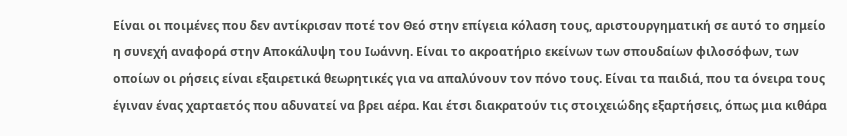Είναι οι ποιμένες που δεν αντίκρισαν ποτέ τον Θεό στην επίγεια κόλαση τους, αριστουργηματική σε αυτό το σημείο η συνεχή αναφορά στην Αποκάλυψη του Ιωάννη. Είναι το ακροατήριο εκείνων των σπουδαίων φιλοσόφων, των οποίων οι ρήσεις είναι εξαιρετικά θεωρητικές για να απαλύνουν τον πόνο τους. Είναι τα παιδιά, που τα όνειρα τους έγιναν ένας χαρταετός που αδυνατεί να βρει αέρα. Και έτσι διακρατούν τις στοιχειώδης εξαρτήσεις, όπως μια κιθάρα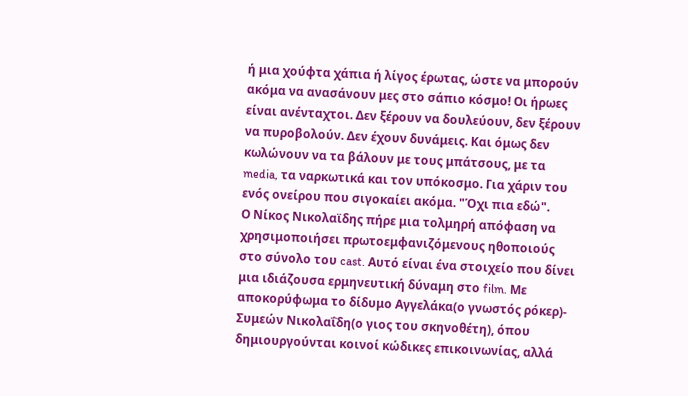ή μια χούφτα χάπια ή λίγος έρωτας, ώστε να μπορούν ακόμα να ανασάνουν μες στο σάπιο κόσμο! Οι ήρωες είναι ανένταχτοι. Δεν ξέρουν να δουλεύουν, δεν ξέρουν να πυροβολούν. Δεν έχουν δυνάμεις. Και όμως δεν κωλώνουν να τα βάλουν με τους μπάτσους, με τα media, τα ναρκωτικά και τον υπόκοσμο. Για χάριν του ενός ονείρου που σιγοκαίει ακόμα. "Όχι πια εδώ".
Ο Νίκος Νικολαϊδης πήρε μια τολμηρή απόφαση να χρησιμοποιήσει πρωτοεμφανιζόμενους ηθοποιούς στο σύνολο του cast. Αυτό είναι ένα στοιχείο που δίνει μια ιδιάζουσα ερμηνευτική δύναμη στο film. Με αποκορύφωμα το δίδυμο Αγγελάκα(ο γνωστός ρόκερ)- Συμεών Νικολαΐδη(ο γιος του σκηνοθέτη), όπου δημιουργούνται κοινοί κώδικες επικοινωνίας, αλλά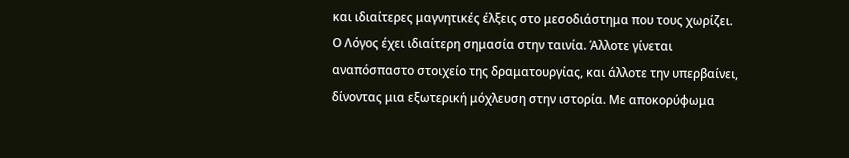και ιδιαίτερες μαγνητικές έλξεις στο μεσοδιάστημα που τους χωρίζει.
Ο Λόγος έχει ιδιαίτερη σημασία στην ταινία. Άλλοτε γίνεται αναπόσπαστο στοιχείο της δραματουργίας, και άλλοτε την υπερβαίνει, δίνοντας μια εξωτερική μόχλευση στην ιστορία. Με αποκορύφωμα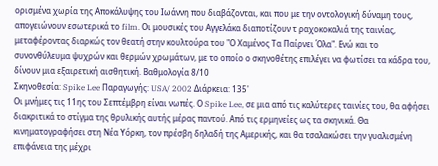ορισμένα χωρία της Αποκάλυψης του Ιωάννη που διαβάζονται, και που με την οντολογική δύναμη τους, απογειώνουν εσωτερικά το film. Οι μουσικές του Αγγελάκα διαποτίζουν τ ραχοκοκαλιά της ταινίας, μεταφέροντας διαρκώς τον θεατή στην κουλτούρα του "Ο Χαμένος Τα Παίρνει Όλα". Ενώ και το συνονθύλευμα ψυχρών και θερμών χρωμάτων, με το οποίο ο σκηνοθέτης επιλέγει να φωτίσει τα κάδρα του, δίνουν μια εξαιρετική αισθητική. Βαθμολογία 8/10
Σκηνοθεσία: Spike Lee Παραγωγής: USA/ 2002 Διάρκεια: 135'
Οι μνήμες τις 11ης του Σεπτέμβρη είναι νωπές. Ο Spike Lee, σε μια από τις καλύτερες ταινίες του, θα αφήσει διακριτικά το στίγμα της θρυλικής αυτής μέρας παντού. Από τις ερμηνείες ως τα σκηνικά. Θα κινηματογραφήσει στη Νέα Υόρκη, τον πρέσβη δηλαδή της Αμερικής, και θα τσαλακώσει την γυαλισμένη επιφάνεια της μέχρι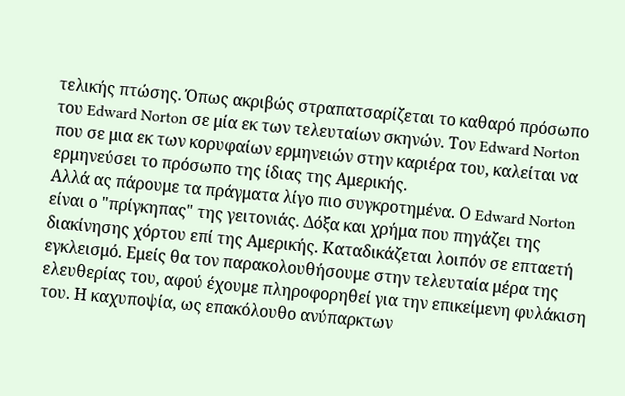τελικής πτώσης. Όπως ακριβώς στραπατσαρίζεται το καθαρό πρόσωπο του Edward Norton σε μία εκ των τελευταίων σκηνών. Τον Edward Norton που σε μια εκ των κορυφαίων ερμηνειών στην καριέρα του, καλείται να ερμηνεύσει το πρόσωπο της ίδιας της Αμερικής.
Αλλά ας πάρουμε τα πράγματα λίγο πιο συγκροτημένα. Ο Edward Norton είναι ο "πρίγκηπας" της γειτονιάς. Δόξα και χρήμα που πηγάζει της διακίνησης χόρτου επί της Αμερικής. Καταδικάζεται λοιπόν σε επταετή εγκλεισμό. Εμείς θα τον παρακολουθήσουμε στην τελευταία μέρα της ελευθερίας του, αφού έχουμε πληροφορηθεί για την επικείμενη φυλάκιση του. Η καχυποψία, ως επακόλουθο ανύπαρκτων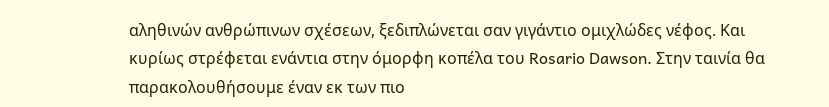αληθινών ανθρώπινων σχέσεων, ξεδιπλώνεται σαν γιγάντιο ομιχλώδες νέφος. Και κυρίως στρέφεται ενάντια στην όμορφη κοπέλα του Rosario Dawson. Στην ταινία θα παρακολουθήσουμε έναν εκ των πιο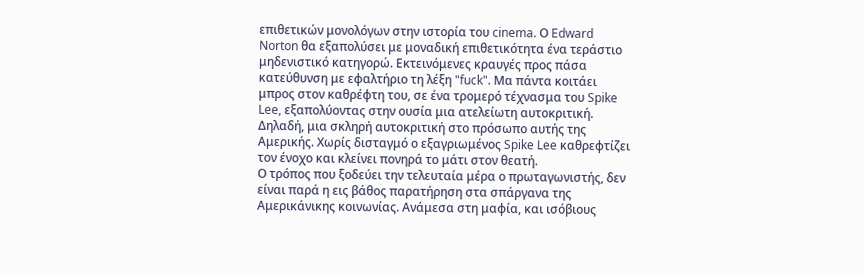επιθετικών μονολόγων στην ιστορία του cinema. Ο Edward Norton θα εξαπολύσει με μοναδική επιθετικότητα ένα τεράστιο μηδενιστικό κατηγορώ. Εκτεινόμενες κραυγές προς πάσα κατεύθυνση με εφαλτήριο τη λέξη "fuck". Μα πάντα κοιτάει μπρος στον καθρέφτη του, σε ένα τρομερό τέχνασμα του Spike Lee, εξαπολύοντας στην ουσία μια ατελείωτη αυτοκριτική. Δηλαδή, μια σκληρή αυτοκριτική στο πρόσωπο αυτής της Αμερικής. Χωρίς δισταγμό ο εξαγριωμένος Spike Lee καθρεφτίζει τον ένοχο και κλείνει πονηρά το μάτι στον θεατή.
Ο τρόπος που ξοδεύει την τελευταία μέρα ο πρωταγωνιστής, δεν είναι παρά η εις βάθος παρατήρηση στα σπάργανα της Αμερικάνικης κοινωνίας. Ανάμεσα στη μαφία, και ισόβιους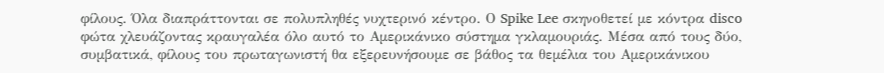φίλους. Όλα διαπράττονται σε πολυπληθές νυχτερινό κέντρο. Ο Spike Lee σκηνοθετεί με κόντρα disco φώτα χλευάζοντας κραυγαλέα όλο αυτό το Αμερικάνικο σύστημα γκλαμουριάς. Μέσα από τους δύο, συμβατικά, φίλους του πρωταγωνιστή θα εξερευνήσουμε σε βάθος τα θεμέλια του Αμερικάνικου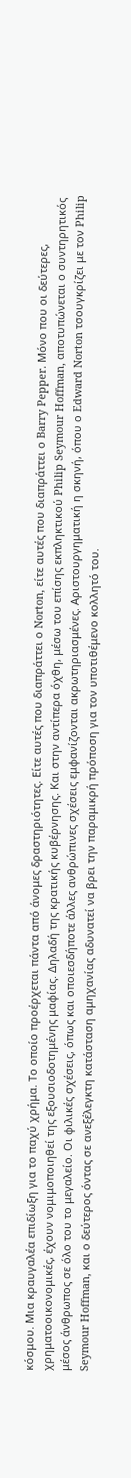κόσμου. Μια κραυγαλέα επιδίωξη για το παχύ χρήμα. Το οποίο προέρχεται πάντα από άνομες δραστηριότητες. Είτε αυτές που διαπράττει ο Norton, είτε αυτές που διαπράττει ο Barry Pepper. Μόνο που οι δεύτερες, χρηματοοικονομικές, έχουν νομιμοποιηθεί της εξουσιοδοτημένης μαφίας. Δηλαδή της κρατικής κυβέρνησης. Και στην αντίπερα όχθη, μέσω του επίσης εκπληκτικού Philip Seymour Hoffman, αποτυπώνεται ο συντηρητικός μέσος άνθρωπος σε όλο του το μεγαλείο. Οι φιλικές σχέσεις, όπως και οποιεσδήποτε άλλες ανθρώπινες σχέσεις εμφανίζονται ακρωτηριασμένες. Αριστουργηματική η σκηνή, όπου ο Edward Norton τσουγκρίζει με τον Philip Seymour Hoffman, και ο δεύτερος όντας σε ανεξέλεγκτη κατάσταση αμηχανίας αδυνατεί να βρει την παραμικρή πρόποση για τον υποτιθέμενο κολλητό του.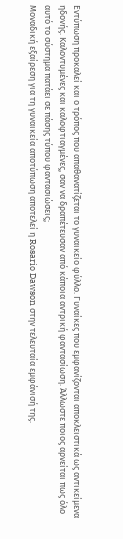Εντύπωση προκαλεί και ο τρόπος που απαθανατίζεται το γυναικείο φύλλο. Γυναίκες που εμφανίζονται αποκλειστικά ως αντικείμενα ηδονής. Καλοντυμένες και καλοφτιαγμένες, σαν να δραπέτευσαν από κάποια αντρική φαντασίωση. Άλλωστε ποιος αρνείται πως όλο αυτό το σύστημα πατάει σε πάσης τύπου φαντασιώσεις;
Μοναδική εξαίρεση για τη γυναικεία αποτύπωση αποτελεί η Rosario Dawson στην τελευταία εμφάνισή της.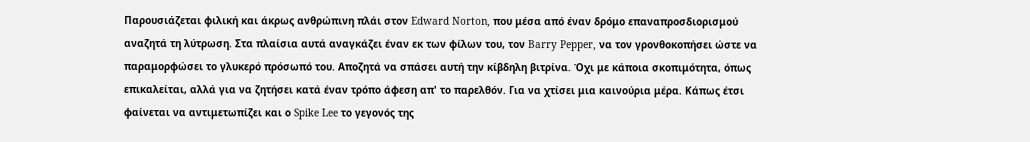Παρουσιάζεται φιλική και άκρως ανθρώπινη πλάι στον Edward Norton, που μέσα από έναν δρόμο επαναπροσδιορισμού αναζητά τη λύτρωση. Στα πλαίσια αυτά αναγκάζει έναν εκ των φίλων του, τον Barry Pepper, να τον γρονθοκοπήσει ώστε να παραμορφώσει το γλυκερό πρόσωπό του. Αποζητά να σπάσει αυτή την κίβδηλη βιτρίνα. Όχι με κάποια σκοπιμότητα, όπως επικαλείται, αλλά για να ζητήσει κατά έναν τρόπο άφεση απ' το παρελθόν. Για να χτίσει μια καινούρια μέρα. Κάπως έτσι φαίνεται να αντιμετωπίζει και ο Spike Lee το γεγονός της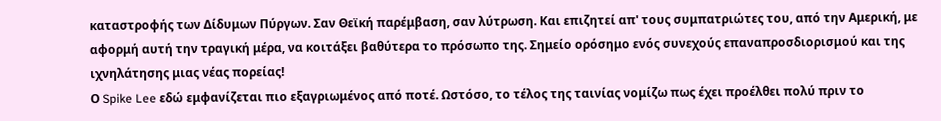καταστροφής των Δίδυμων Πύργων. Σαν Θεϊκή παρέμβαση, σαν λύτρωση. Και επιζητεί απ' τους συμπατριώτες του, από την Αμερική, με αφορμή αυτή την τραγική μέρα, να κοιτάξει βαθύτερα το πρόσωπο της. Σημείο ορόσημο ενός συνεχούς επαναπροσδιορισμού και της ιχνηλάτησης μιας νέας πορείας!
Ο Spike Lee εδώ εμφανίζεται πιο εξαγριωμένος από ποτέ. Ωστόσο, το τέλος της ταινίας νομίζω πως έχει προέλθει πολύ πριν το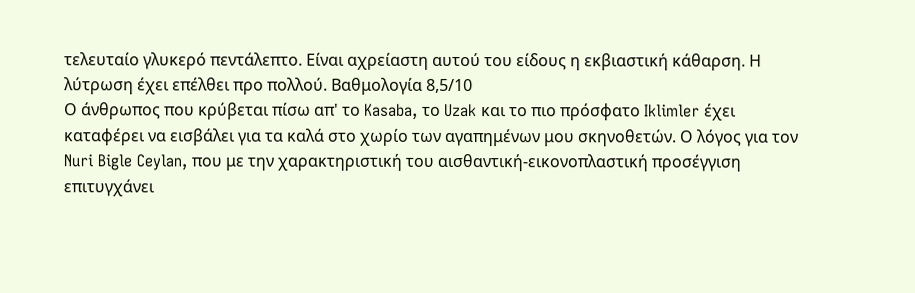τελευταίο γλυκερό πεντάλεπτο. Είναι αχρείαστη αυτού του είδους η εκβιαστική κάθαρση. Η λύτρωση έχει επέλθει προ πολλού. Βαθμολογία 8,5/10
Ο άνθρωπος που κρύβεται πίσω απ' το Kasaba, το Uzak και το πιο πρόσφατο Iklimler έχει καταφέρει να εισβάλει για τα καλά στο χωρίο των αγαπημένων μου σκηνοθετών. Ο λόγος για τον Nuri Bigle Ceylan, που με την χαρακτηριστική του αισθαντική-εικονοπλαστική προσέγγιση επιτυγχάνει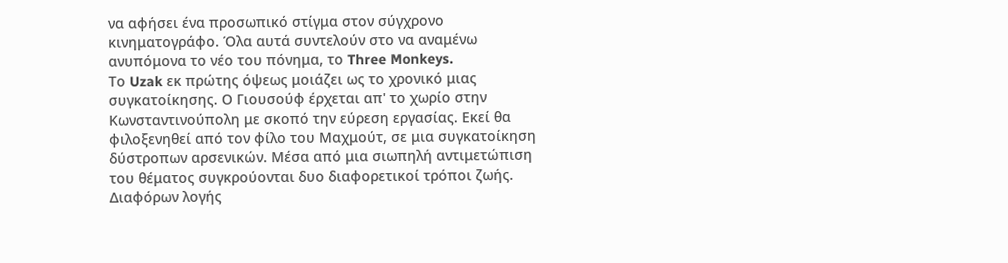να αφήσει ένα προσωπικό στίγμα στον σύγχρονο κινηματογράφο. Όλα αυτά συντελούν στο να αναμένω ανυπόμονα το νέο του πόνημα, το Three Monkeys.
Το Uzak εκ πρώτης όψεως μοιάζει ως το χρονικό μιας συγκατοίκησης. Ο Γιουσούφ έρχεται απ' το χωρίο στην Κωνσταντινούπολη με σκοπό την εύρεση εργασίας. Εκεί θα φιλοξενηθεί από τον φίλο του Μαχμούτ, σε μια συγκατοίκηση δύστροπων αρσενικών. Μέσα από μια σιωπηλή αντιμετώπιση του θέματος συγκρούονται δυο διαφορετικοί τρόποι ζωής. Διαφόρων λογής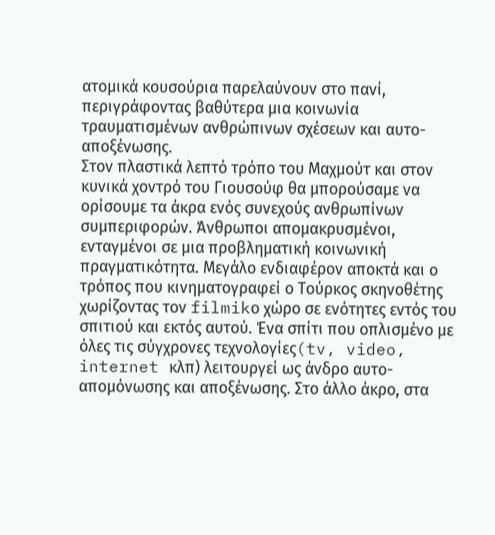ατομικά κουσούρια παρελαύνουν στο πανί, περιγράφοντας βαθύτερα μια κοινωνία τραυματισμένων ανθρώπινων σχέσεων και αυτο-αποξένωσης.
Στον πλαστικά λεπτό τρόπο του Μαχμούτ και στον κυνικά χοντρό του Γιουσούφ θα μπορούσαμε να ορίσουμε τα άκρα ενός συνεχούς ανθρωπίνων συμπεριφορών. Άνθρωποι απομακρυσμένοι, ενταγμένοι σε μια προβληματική κοινωνική πραγματικότητα. Μεγάλο ενδιαφέρον αποκτά και ο τρόπος που κινηματογραφεί ο Τούρκος σκηνοθέτης χωρίζοντας τον filmikο χώρο σε ενότητες εντός του σπιτιού και εκτός αυτού. Ένα σπίτι που οπλισμένο με όλες τις σύγχρονες τεχνολογίες(tv, video, internet κλπ) λειτουργεί ως άνδρο αυτο-απομόνωσης και αποξένωσης. Στο άλλο άκρο, στα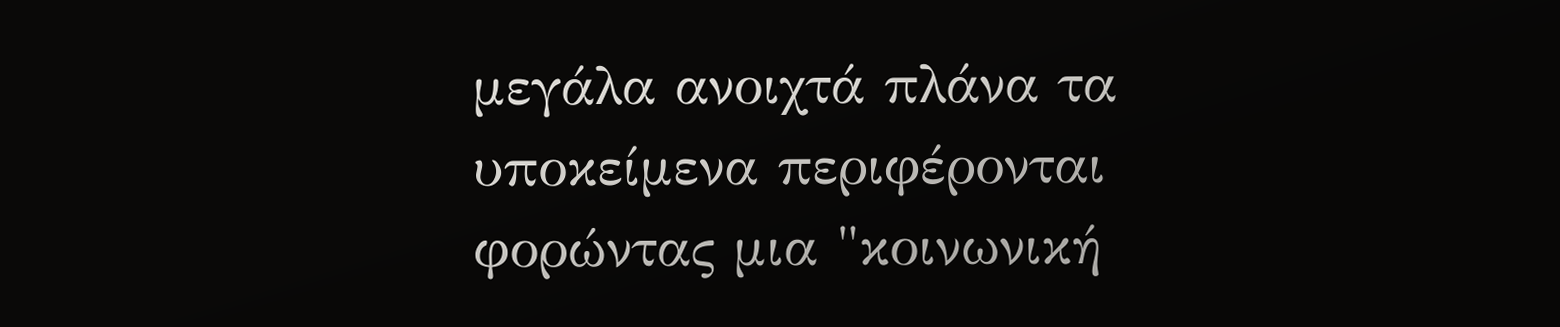μεγάλα ανοιχτά πλάνα τα υποκείμενα περιφέρονται φορώντας μια "κοινωνική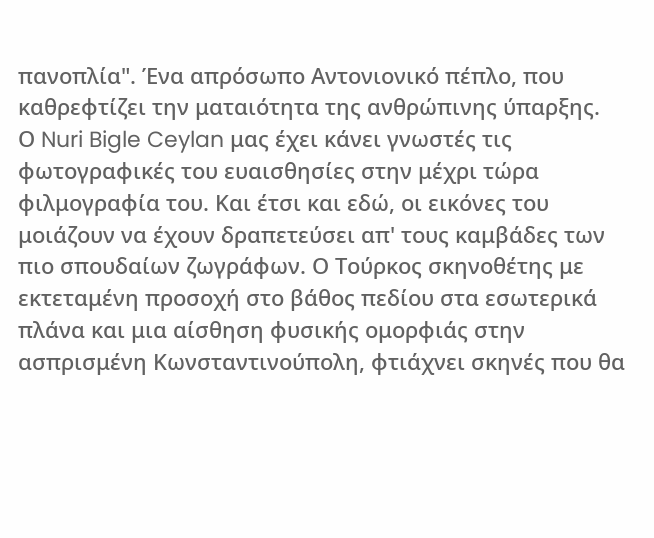πανοπλία". Ένα απρόσωπο Αντονιονικό πέπλο, που καθρεφτίζει την ματαιότητα της ανθρώπινης ύπαρξης.
Ο Nuri Bigle Ceylan μας έχει κάνει γνωστές τις φωτογραφικές του ευαισθησίες στην μέχρι τώρα φιλμογραφία του. Και έτσι και εδώ, οι εικόνες του μοιάζουν να έχουν δραπετεύσει απ' τους καμβάδες των πιο σπουδαίων ζωγράφων. Ο Τούρκος σκηνοθέτης με εκτεταμένη προσοχή στο βάθος πεδίου στα εσωτερικά πλάνα και μια αίσθηση φυσικής ομορφιάς στην ασπρισμένη Κωνσταντινούπολη, φτιάχνει σκηνές που θα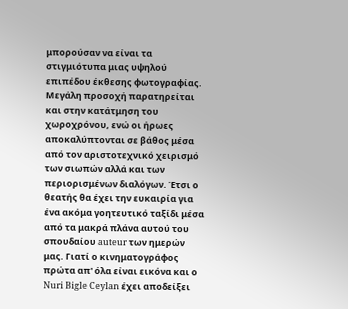μπορούσαν να είναι τα στιγμιότυπα μιας υψηλού επιπέδου έκθεσης φωτογραφίας. Μεγάλη προσοχή παρατηρείται και στην κατάτμηση του χωροχρόνου, ενώ οι ήρωες αποκαλύπτονται σε βάθος μέσα από τον αριστοτεχνικό χειρισμό των σιωπών αλλά και των περιορισμένων διαλόγων. Έτσι ο θεατής θα έχει την ευκαιρία για ένα ακόμα γοητευτικό ταξίδι μέσα από τα μακρά πλάνα αυτού του σπουδαίου auteur των ημερών μας. Γιατί ο κινηματογράφος πρώτα απ' όλα είναι εικόνα και ο Nuri Bigle Ceylan έχει αποδείξει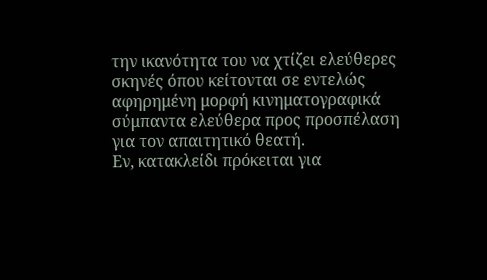την ικανότητα του να χτίζει ελεύθερες σκηνές όπου κείτονται σε εντελώς αφηρημένη μορφή κινηματογραφικά σύμπαντα ελεύθερα προς προσπέλαση για τον απαιτητικό θεατή.
Εν, κατακλείδι πρόκειται για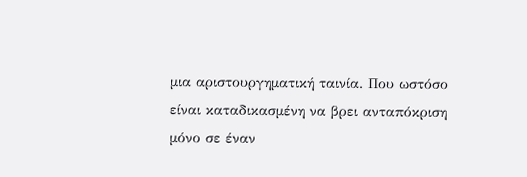μια αριστουργηματική ταινία. Που ωστόσο είναι καταδικασμένη να βρει ανταπόκριση μόνο σε έναν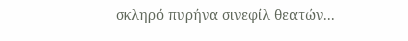σκληρό πυρήνα σινεφίλ θεατών...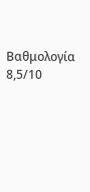Βαθμολογία 8,5/10